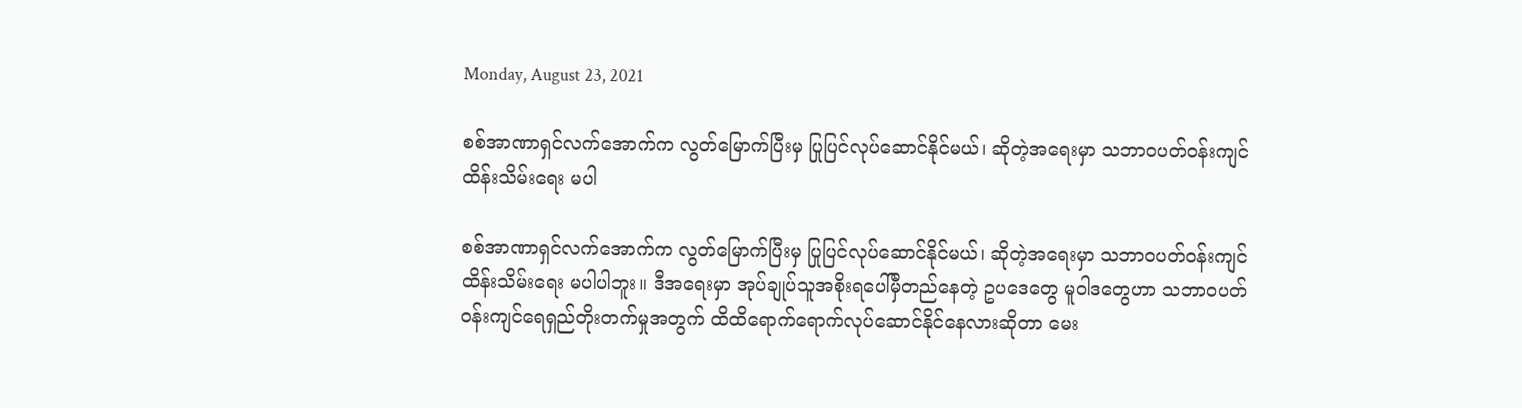Monday, August 23, 2021

စစ်အာဏာရှင်လက်အောက်က လွတ်မြောက်ပြီးမှ ပြုပြင်လုပ်ဆောင်နိုင်မယ်၊ ဆိုတဲ့အရေးမှာ သဘာဝပတ်ဝန်းကျင်ထိန်းသိမ်းရေး မပါ

စစ်အာဏာရှင်လက်အောက်က လွတ်မြောက်ပြီးမှ ပြုပြင်လုပ်ဆောင်နိုင်မယ်၊ ဆိုတဲ့အရေးမှာ သဘာဝပတ်ဝန်းကျင်ထိန်းသိမ်းရေး မပါပါဘူး။ ဒီအရေးမှာ အုပ်ချုပ်သူအစိုးရပေါ်မှီတည်နေတဲ့ ဥပဒေတွေ မူဝါဒတွေဟာ သဘာဝပတ်ဝန်းကျင်ရေရှည်တိုးတက်မှုအတွက် ထိထိရောက်ရောက်လုပ်ဆောင်နိုင်နေလားဆိုတာ မေး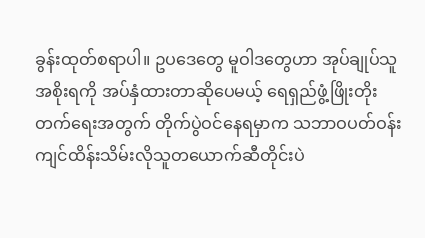ခွန်းထုတ်စရာပါ။ ဥပဒေတွေ မူဝါဒတွေဟာ အုပ်ချုပ်သူအစိုးရကို အပ်နှံထားတာဆိုပေမယ့် ရေရှည်ဖွံ့ဖြိုးတိုးတက်ရေးအတွက် တိုက်ပွဲဝင်နေရမှာက သဘာဝပတ်ဝန်းကျင်ထိန်းသိမ်းလိုသူတယောက်ဆီတိုင်းပဲ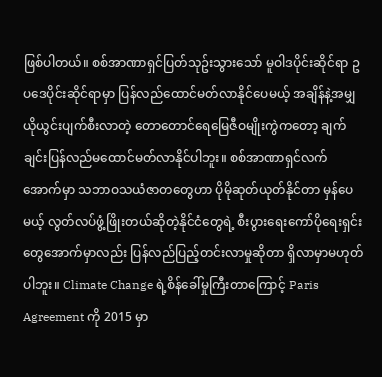ဖြစ်ပါတယ်။ စစ်အာဏာရှင်ပြတ်သုဥ်းသွားသော် မူဝါဒပိုင်းဆိုင်ရာ ဥပဒေပိုင်းဆိုင်ရာမှာ ပြန်လည်ထောင်မတ်လာနိုင်ပေမယ့် အချိန်နဲ့အမျှယိုယွင်းပျက်စီးလာတဲ့ တောတောင်ရေမြေဇီဝမျိုးကွဲကတော့ ချက်ချင်းပြန်လည်မထောင်မတ်လာနိုင်ပါဘူး။ စစ်အာဏာရှင်လက်အောက်မှာ သဘာဝသယံဇာတတွေဟာ ပိုမိုဆုတ်ယုတ်နိုင်တာ မှန်ပေမယ့် လွတ်လပ်ဖွံ့ဖြိုးတယ်ဆိုတဲ့နိုင်ငံတွေရဲ့ စီးပွားရေးကော်ပိုရေးရှင်းတွေအောက်မှာလည်း ပြန်လည်ပြည့်တင်းလာမှုဆိုတာ ရှိလာမှာမဟုတ်ပါဘူး။ Climate Change ရဲ့စိန်ခေါ်မှုကြီးတာကြောင့် Paris Agreement ကို 2015 မှာ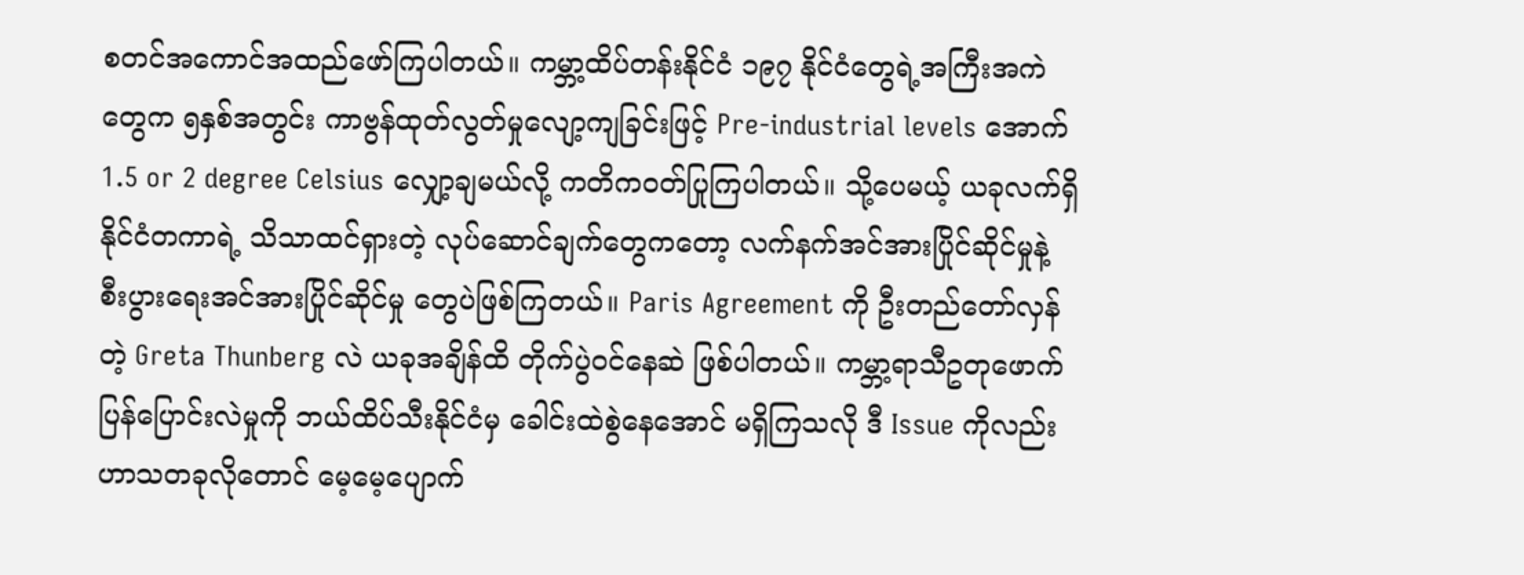စတင်အကောင်အထည်ဖော်ကြပါတယ်။ ကမ္ဘာ့ထိပ်တန်းနိုင်ငံ ၁၉၇ နိုင်ငံတွေရဲ့အကြီးအကဲတွေက ၅နှစ်အတွင်း ကာဗွန်ထုတ်လွတ်မှုလျော့ကျခြင်းဖြင့် Pre-industrial levels အောက် 1.5 or 2 degree Celsius လျှော့ချမယ်လို့ ကတိကဝတ်ပြုကြပါတယ်။ သို့ပေမယ့် ယခုလက်ရှိ နိုင်ငံတကာရဲ့ သိသာထင်ရှားတဲ့ လုပ်ဆောင်ချက်တွေကတော့ လက်နက်အင်အားပြိုင်ဆိုင်မှုနဲ့ စီးပွားရေးအင်အားပြိုင်ဆိုင်မှု တွေပဲဖြစ်ကြတယ်။ Paris Agreement ကို ဦးတည်တော်လှန်တဲ့ Greta Thunberg လဲ ယခုအချိန်ထိ တိုက်ပွဲဝင်နေဆဲ ဖြစ်ပါတယ်။ ကမ္ဘာ့ရာသီဥတုဖောက်ပြန်ပြောင်းလဲမှုကို ဘယ်ထိပ်သီးနိုင်ငံမှ ခေါင်းထဲစွဲနေအောင် မရှိကြသလို ဒီ Issue ကိုလည်း ဟာသတခုလိုတောင် မေ့မေ့ပျောက်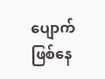ပျောက်ဖြစ်နေ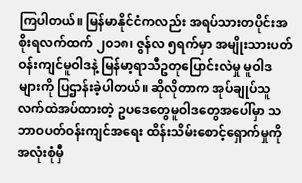ကြပါတယ်။ မြန်မာနိုင်ငံကလည်း အရပ်သားတပိုင်းအစိုးရလက်ထက် ၂၀၁၈၊ ဇွန်လ ၅ရက်မှာ အမျိုးသားပတ်ဝန်းကျင်မူဝါဒနဲ့ မြန်မာ့ရာသီဥတုပြောင်းလဲမှု မူဝါဒများကို ပြဌာန်းခဲ့ပါတယ်။ ဆိုလိုတာက အုပ်ချုပ်သူလက်ထဲအပ်ထားတဲ့ ဥပဒေတွေမူဝါဒတွေအပေါ်မှာ သဘာဝပတ်ဝန်းကျင်အရေး ထိန်းသိမ်းစောင့်ရှောက်မှုကို အလုံးစုံမှီ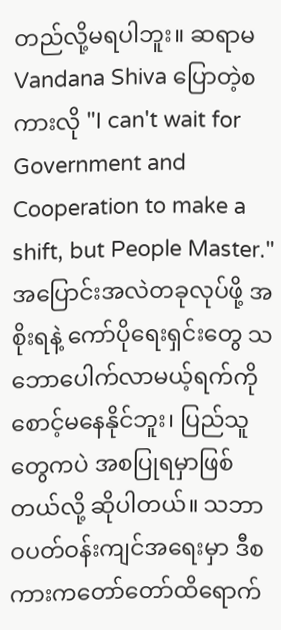တည်လို့မရပါဘူး။ ဆရာမ Vandana Shiva ပြောတဲ့စကားလို "I can't wait for Government and Cooperation to make a shift, but People Master." အပြောင်းအလဲတခုလုပ်ဖို့ အစိုးရနဲ့ ကော်ပိုရေးရှင်းတွေ သဘောပေါက်လာမယ့်ရက်ကို စောင့်မနေနိုင်ဘူး၊ ပြည်သူတွေကပဲ အစပြုရမှာဖြစ်တယ်လို့ ဆိုပါတယ်။ သဘာဝပတ်ဝန်းကျင်အရေးမှာ ဒီစကားကတော်တော်ထိရောက်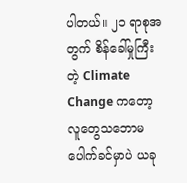ပါတယ်။ ၂၁ ရာစုအတွက် စိန်ခေါ်မှုကြီးတဲ့ Climate Change ကတော့ လူတွေသဘောမပေါက်ခင်မှာပဲ ယခု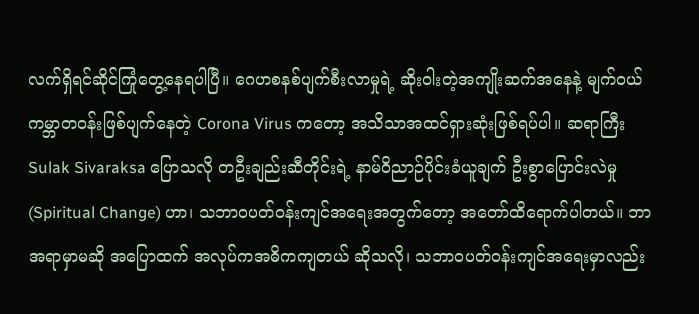လက်ရှိရင်ဆိုင်ကြုံတွေ့နေရပါပြီ။ ဂေဟစနစ်ပျက်စီးလာမှုရဲ့ ဆိုးဝါးတဲ့အကျိုးဆက်အနေနဲ့ မျက်ဝယ်ကမ္ဘာတဝန်းဖြစ်ပျက်နေတဲ့ Corona Virus ကတော့ အသိသာအထင်ရှားဆုံးဖြစ်ရပ်ပါ။ ဆရာကြီး Sulak Sivaraksa ပြောသလို တဦးချည်းဆီတိုင်းရဲ့ နာမ်ဝိညာဉ်ပိုင်းခံယူချက် ဦးစွာပြောင်းလဲမှု (Spiritual Change) ဟာ၊ သဘာဝပတ်ဝန်းကျင်အရေးအတွက်တော့ အတော်ထိရောက်ပါတယ်။ ဘာအရာမှာမဆို အပြောထက် အလုပ်ကအဓိကကျတယ် ဆိုသလို၊ သဘာဝပတ်ဝန်းကျင်အရေးမှာလည်း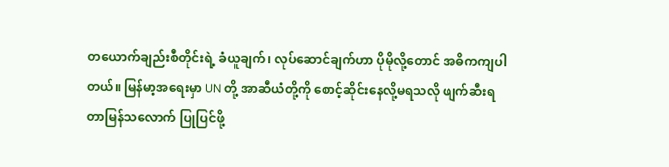တယောက်ချည်းစီတိုင်းရဲ့ ခံယူချက်၊ လုပ်ဆောင်ချက်ဟာ ပိုမိုလို့တောင် အဓိကကျပါတယ်။ မြန်မာ့အရေးမှာ UN တို့ အာဆီယံတို့ကို စောင့်ဆိုင်းနေလို့မရသလို ဖျက်ဆီးရတာမြန်သလောက် ပြုပြင်ဖို့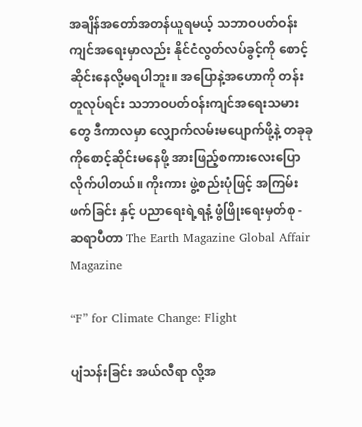အချိန်အတော်အတန်ယူရမယ့် သဘာဝပတ်ဝန်းကျင်အရေးမှာလည်း နိုင်ငံလွတ်လပ်ခွင့်ကို စောင့်ဆိုင်းနေလို့မရပါဘူး။ အပြောနဲ့အဟောကို တန်းတူလုပ်ရင်း သဘာဝပတ်ဝန်းကျင်အရေးသမားတွေ ဒီကာလမှာ လျှောက်လမ်းမပျောက်ဖို့နဲ့ တခုခုကိုစောင့်ဆိုင်းမနေဖို့ အားဖြည့်စကားလေးပြောလိုက်ပါတယ်။ ကိုးကား ဖွဲ့စည်းပုံဖြင့် အကြမ်းဖက်ခြင်း နှင့် ပညာရေးရဲ့ရနံ့ ဖွံဖြိုးရေးမှတ်စု - ဆရာပီတာ The Earth Magazine Global Affair Magazine

“F” for Climate Change: Flight

ပျံသန်းခြင်း အယ်လီရာ လို့အ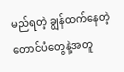မည်ရတဲ့ ချွန်ထက်နေတဲ့တောင်ပံတွေနဲ့အတူ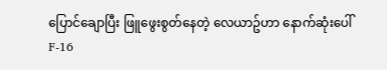ပြောင်ချောပြီး ဖြူဖွေးစွတ်နေတဲ့ လေယာဥ်ဟာ နောက်ဆုံးပေါ် F-16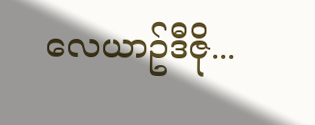လေယာဥ်ဒီဇို...